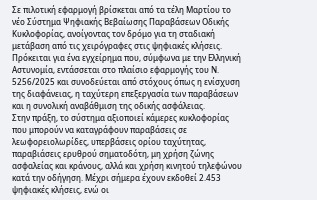Σε πιλοτική εφαρμογή βρίσκεται από τα τέλη Μαρτίου το νέο Σύστημα Ψηφιακής Βεβαίωσης Παραβάσεων Οδικής Κυκλοφορίας, ανοίγοντας τον δρόμο για τη σταδιακή μετάβαση από τις χειρόγραφες στις ψηφιακές κλήσεις. Πρόκειται για ένα εγχείρημα που, σύμφωνα με την Ελληνική Αστυνομία, εντάσσεται στο πλαίσιο εφαρμογής του Ν. 5256/2025 και συνοδεύεται από στόχους όπως η ενίσχυση της διαφάνειας, η ταχύτερη επεξεργασία των παραβάσεων και η συνολική αναβάθμιση της οδικής ασφάλειας.
Στην πράξη, το σύστημα αξιοποιεί κάμερες κυκλοφορίας που μπορούν να καταγράφουν παραβάσεις σε λεωφορειολωρίδες, υπερβάσεις ορίου ταχύτητας, παραβιάσεις ερυθρού σηματοδότη, μη χρήση ζώνης ασφαλείας και κράνους, αλλά και χρήση κινητού τηλεφώνου κατά την οδήγηση. Μέχρι σήμερα έχουν εκδοθεί 2.453 ψηφιακές κλήσεις, ενώ οι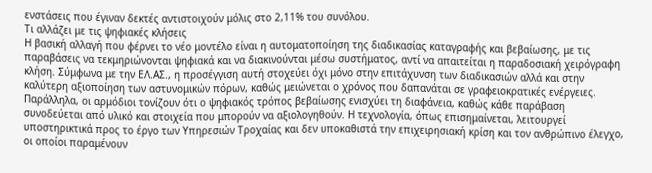ενστάσεις που έγιναν δεκτές αντιστοιχούν μόλις στο 2,11% του συνόλου.
Τι αλλάζει με τις ψηφιακές κλήσεις
Η βασική αλλαγή που φέρνει το νέο μοντέλο είναι η αυτοματοποίηση της διαδικασίας καταγραφής και βεβαίωσης, με τις παραβάσεις να τεκμηριώνονται ψηφιακά και να διακινούνται μέσω συστήματος, αντί να απαιτείται η παραδοσιακή χειρόγραφη κλήση. Σύμφωνα με την ΕΛ.ΑΣ., η προσέγγιση αυτή στοχεύει όχι μόνο στην επιτάχυνση των διαδικασιών αλλά και στην καλύτερη αξιοποίηση των αστυνομικών πόρων, καθώς μειώνεται ο χρόνος που δαπανάται σε γραφειοκρατικές ενέργειες.
Παράλληλα, οι αρμόδιοι τονίζουν ότι ο ψηφιακός τρόπος βεβαίωσης ενισχύει τη διαφάνεια, καθώς κάθε παράβαση συνοδεύεται από υλικό και στοιχεία που μπορούν να αξιολογηθούν. Η τεχνολογία, όπως επισημαίνεται, λειτουργεί υποστηρικτικά προς το έργο των Υπηρεσιών Τροχαίας και δεν υποκαθιστά την επιχειρησιακή κρίση και τον ανθρώπινο έλεγχο, οι οποίοι παραμένουν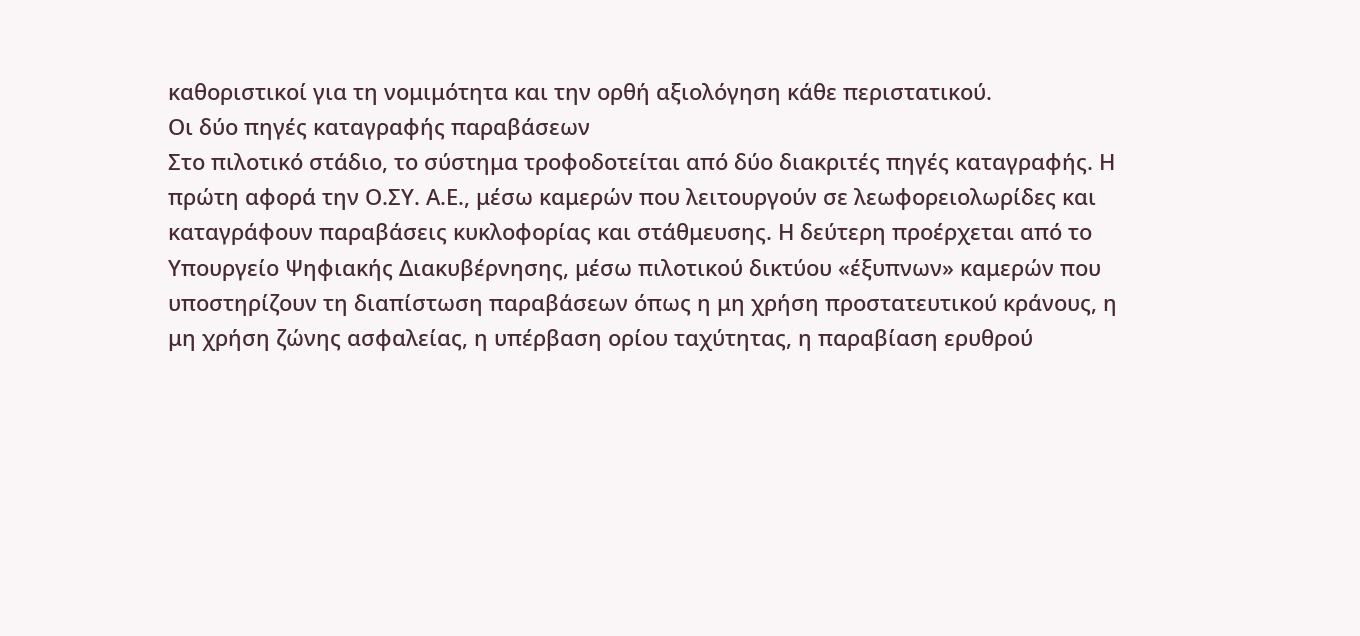καθοριστικοί για τη νομιμότητα και την ορθή αξιολόγηση κάθε περιστατικού.
Οι δύο πηγές καταγραφής παραβάσεων
Στο πιλοτικό στάδιο, το σύστημα τροφοδοτείται από δύο διακριτές πηγές καταγραφής. Η πρώτη αφορά την Ο.ΣΥ. Α.Ε., μέσω καμερών που λειτουργούν σε λεωφορειολωρίδες και καταγράφουν παραβάσεις κυκλοφορίας και στάθμευσης. Η δεύτερη προέρχεται από το Υπουργείο Ψηφιακής Διακυβέρνησης, μέσω πιλοτικού δικτύου «έξυπνων» καμερών που υποστηρίζουν τη διαπίστωση παραβάσεων όπως η μη χρήση προστατευτικού κράνους, η μη χρήση ζώνης ασφαλείας, η υπέρβαση ορίου ταχύτητας, η παραβίαση ερυθρού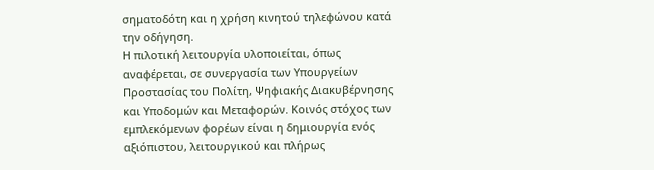σηματοδότη και η χρήση κινητού τηλεφώνου κατά την οδήγηση.
Η πιλοτική λειτουργία υλοποιείται, όπως αναφέρεται, σε συνεργασία των Υπουργείων Προστασίας του Πολίτη, Ψηφιακής Διακυβέρνησης και Υποδομών και Μεταφορών. Κοινός στόχος των εμπλεκόμενων φορέων είναι η δημιουργία ενός αξιόπιστου, λειτουργικού και πλήρως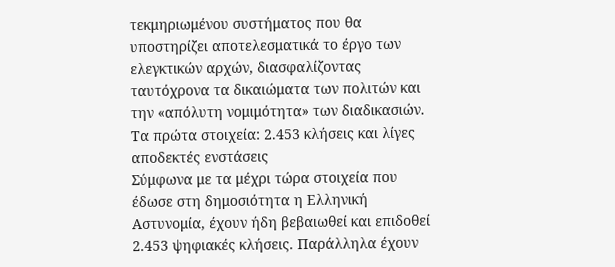τεκμηριωμένου συστήματος που θα υποστηρίζει αποτελεσματικά το έργο των ελεγκτικών αρχών, διασφαλίζοντας ταυτόχρονα τα δικαιώματα των πολιτών και την «απόλυτη νομιμότητα» των διαδικασιών.
Τα πρώτα στοιχεία: 2.453 κλήσεις και λίγες αποδεκτές ενστάσεις
Σύμφωνα με τα μέχρι τώρα στοιχεία που έδωσε στη δημοσιότητα η Ελληνική Αστυνομία, έχουν ήδη βεβαιωθεί και επιδοθεί 2.453 ψηφιακές κλήσεις. Παράλληλα έχουν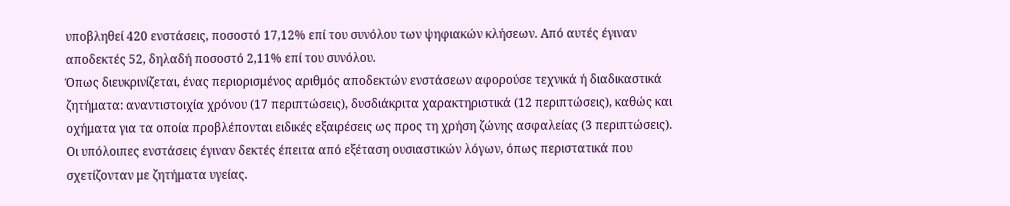υποβληθεί 420 ενστάσεις, ποσοστό 17,12% επί του συνόλου των ψηφιακών κλήσεων. Από αυτές έγιναν αποδεκτές 52, δηλαδή ποσοστό 2,11% επί του συνόλου.
Όπως διευκρινίζεται, ένας περιορισμένος αριθμός αποδεκτών ενστάσεων αφορούσε τεχνικά ή διαδικαστικά ζητήματα: αναντιστοιχία χρόνου (17 περιπτώσεις), δυσδιάκριτα χαρακτηριστικά (12 περιπτώσεις), καθώς και οχήματα για τα οποία προβλέπονται ειδικές εξαιρέσεις ως προς τη χρήση ζώνης ασφαλείας (3 περιπτώσεις). Οι υπόλοιπες ενστάσεις έγιναν δεκτές έπειτα από εξέταση ουσιαστικών λόγων, όπως περιστατικά που σχετίζονταν με ζητήματα υγείας.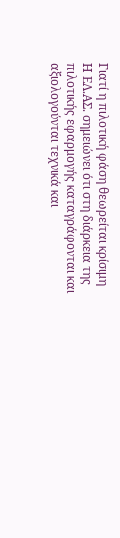Γιατί η πιλοτική φάση θεωρείται κρίσιμη
Η ΕΛ.ΑΣ. σημειώνει ότι στη διάρκεια της πιλοτικής εφαρμογής καταγράφονται και αξιολογούνται τεχνικά και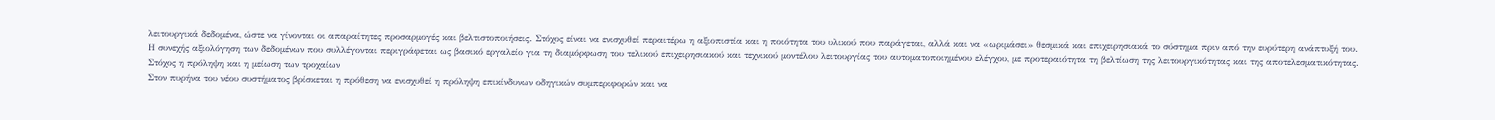λειτουργικά δεδομένα, ώστε να γίνονται οι απαραίτητες προσαρμογές και βελτιστοποιήσεις. Στόχος είναι να ενισχυθεί περαιτέρω η αξιοπιστία και η ποιότητα του υλικού που παράγεται, αλλά και να «ωριμάσει» θεσμικά και επιχειρησιακά το σύστημα πριν από την ευρύτερη ανάπτυξή του.
Η συνεχής αξιολόγηση των δεδομένων που συλλέγονται περιγράφεται ως βασικό εργαλείο για τη διαμόρφωση του τελικού επιχειρησιακού και τεχνικού μοντέλου λειτουργίας του αυτοματοποιημένου ελέγχου, με προτεραιότητα τη βελτίωση της λειτουργικότητας και της αποτελεσματικότητας.
Στόχος η πρόληψη και η μείωση των τροχαίων
Στον πυρήνα του νέου συστήματος βρίσκεται η πρόθεση να ενισχυθεί η πρόληψη επικίνδυνων οδηγικών συμπεριφορών και να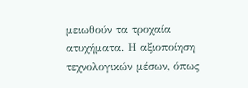μειωθούν τα τροχαία ατυχήματα. Η αξιοποίηση τεχνολογικών μέσων, όπως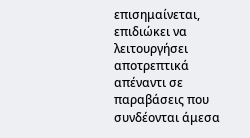επισημαίνεται, επιδιώκει να λειτουργήσει αποτρεπτικά απέναντι σε παραβάσεις που συνδέονται άμεσα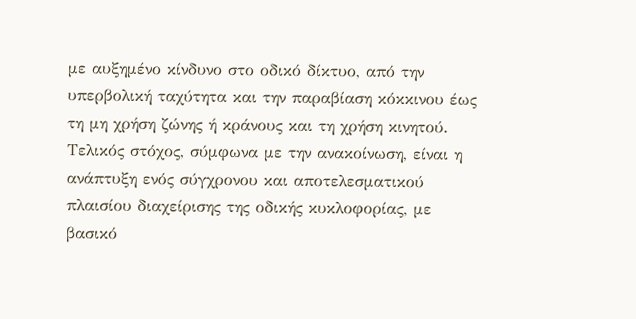με αυξημένο κίνδυνο στο οδικό δίκτυο, από την υπερβολική ταχύτητα και την παραβίαση κόκκινου έως τη μη χρήση ζώνης ή κράνους και τη χρήση κινητού.
Τελικός στόχος, σύμφωνα με την ανακοίνωση, είναι η ανάπτυξη ενός σύγχρονου και αποτελεσματικού πλαισίου διαχείρισης της οδικής κυκλοφορίας, με βασικό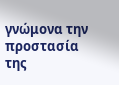γνώμονα την προστασία της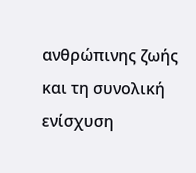ανθρώπινης ζωής και τη συνολική ενίσχυση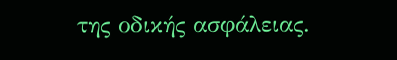της οδικής ασφάλειας.